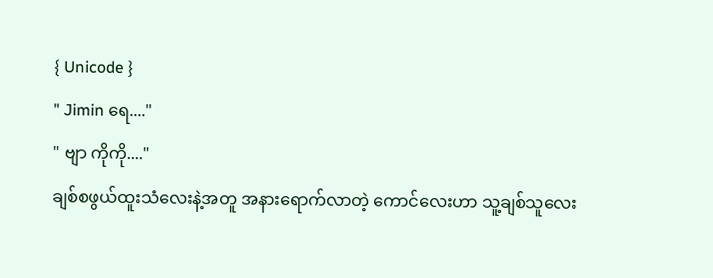{ Unicode }
" Jimin ရေ...."
" ဗျာ ကိုကို...."
ချစ်စဖွယ်ထူးသံလေးနဲ့အတူ အနားရောက်လာတဲ့ ကောင်လေးဟာ သူ့ချစ်သူလေး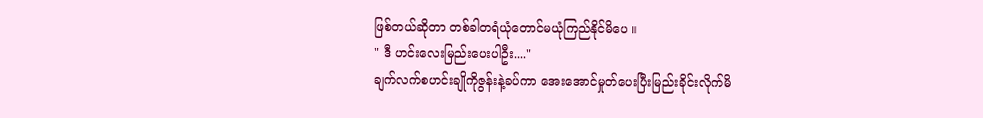ဖြစ်တယ်ဆိုတာ တစ်ခါတရံယုံတောင်မယုံကြည်နိုင်မိပေ ။
" ဒီ ဟင်းလေးမြည်းပေးပါဦး...."
ချက်လက်စဟင်းချိုကိုဇွန်းနဲ့ခပ်ကာ အေးအောင်မှုတ်ပေးပြီးမြည်းခိုင်းလိုက်မိ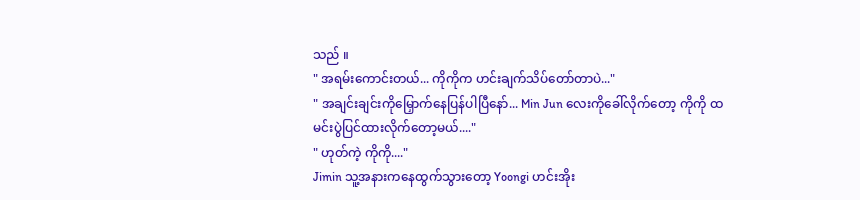သည် ။
" အရမ်းကောင်းတယ်... ကိုကိုက ဟင်းချက်သိပ်တော်တာပဲ..."
" အချင်းချင်းကိုမြှောက်နေပြန်ပါပြီနော်... Min Jun လေးကိုခေါ်လိုက်တော့ ကိုကို ထမင်းပွဲပြင်ထားလိုက်တော့မယ်...."
" ဟုတ်ကဲ့ ကိုကို...."
Jimin သူ့အနားကနေထွက်သွားတော့ Yoongi ဟင်းအိုး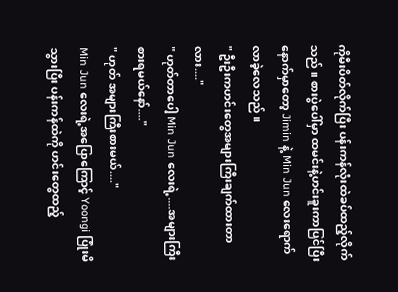ကိုမီးပိတ်လိုက်ပြီး ပန်းကန်လုံးထဲခပ်ထည့်လိုက်သည် ။ စားပွဲပေါ်မှာ ထမင်းနဲ့ဟင်းခူးကာပြင်ပြီးနောက်မှာတော့ Jimin နဲ့ Min Jun လေးရောက်လာခဲ့လေသည် ။
" ဦးဦးကဟင်းတွေအများကြီးချက်ထားတာလား...."
" ဟုတ်တာပေါ့ Min Jun လေးရဲ့....အများကြီးစားရမယ်နော်...."
" ဟုတ် အများကြီးစားမယ်...."
Min Jun လေးရဲ့အပြောကြောင့် Yoongi ပြုံးမိသွားပြီး ပန်းကန်ထဲကို ဟင်းတွေထည့်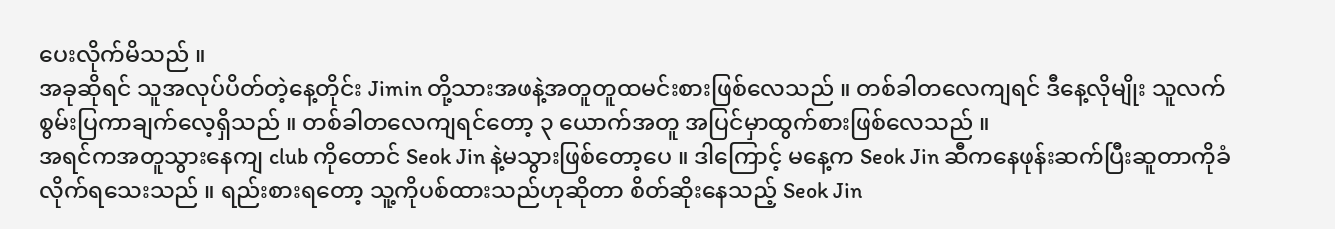ပေးလိုက်မိသည် ။
အခုဆိုရင် သူအလုပ်ပိတ်တဲ့နေ့တိုင်း Jimin တို့သားအဖနဲ့အတူတူထမင်းစားဖြစ်လေသည် ။ တစ်ခါတလေကျရင် ဒီနေ့လိုမျိုး သူလက်စွမ်းပြကာချက်လေ့ရှိသည် ။ တစ်ခါတလေကျရင်တော့ ၃ ယောက်အတူ အပြင်မှာထွက်စားဖြစ်လေသည် ။
အရင်ကအတူသွားနေကျ club ကိုတောင် Seok Jin နဲ့မသွားဖြစ်တော့ပေ ။ ဒါကြောင့် မနေ့က Seok Jin ဆီကနေဖုန်းဆက်ပြီးဆူတာကိုခံလိုက်ရသေးသည် ။ ရည်းစားရတော့ သူ့ကိုပစ်ထားသည်ဟုဆိုတာ စိတ်ဆိုးနေသည့် Seok Jin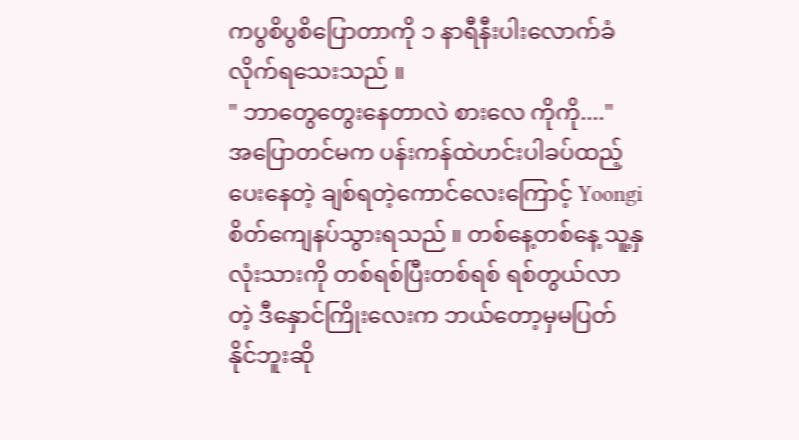ကပွစိပွစိပြောတာကို ၁ နာရီနီးပါးလောက်ခံလိုက်ရသေးသည် ။
" ဘာတွေတွေးနေတာလဲ စားလေ ကိုကို...."
အပြောတင်မက ပန်းကန်ထဲဟင်းပါခပ်ထည့်ပေးနေတဲ့ ချစ်ရတဲ့ကောင်လေးကြောင့် Yoongi စိတ်ကျေနပ်သွားရသည် ။ တစ်နေ့တစ်နေ့ သူ့နှလုံးသားကို တစ်ရစ်ပြီးတစ်ရစ် ရစ်တွယ်လာတဲ့ ဒီနှောင်ကြိုးလေးက ဘယ်တော့မှမပြတ်နိုင်ဘူးဆို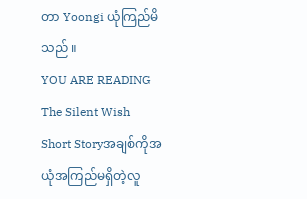တာ Yoongi ယုံကြည်မိသည် ။
YOU ARE READING
The Silent Wish
Short Storyအချစ်ကိုအယုံအကြည်မရှိတဲ့လူ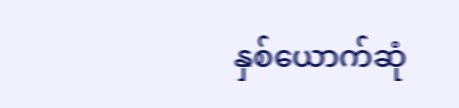နှစ်ယောက်ဆုံ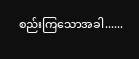စည်းကြသောအခါ......